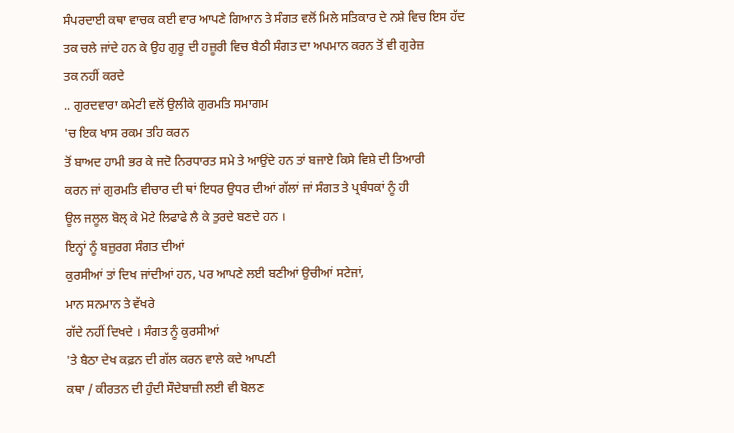ਸੰਪਰਦਾਈ ਕਥਾ ਵਾਚਕ ਕਈ ਵਾਰ ਆਪਣੇ ਗਿਆਨ ਤੇ ਸੰਗਤ ਵਲੋਂ ਮਿਲੇ ਸਤਿਕਾਰ ਦੇ ਨਸ਼ੇ ਵਿਚ ਇਸ ਹੱਦ
ਤਕ ਚਲੇ ਜਾਂਦੇ ਹਨ ਕੇ ਉਹ ਗੁਰੂ ਦੀ ਹਜ਼ੂਰੀ ਵਿਚ ਬੈਠੀ ਸੰਗਤ ਦਾ ਅਪਮਾਨ ਕਰਨ ਤੋਂ ਵੀ ਗੁਰੇਜ਼
ਤਕ ਨਹੀਂ ਕਰਦੇ
.. ਗੁਰਦਵਾਰਾ ਕਮੇਟੀ ਵਲੋਂ ਉਲੀਕੇ ਗੁਰਮਤਿ ਸਮਾਗਮ
'ਚ ਇਕ ਖਾਸ ਰਕਮ ਤਹਿ ਕਰਨ
ਤੋਂ ਬਾਅਦ ਹਾਮੀ ਭਰ ਕੇ ਜਦੋ ਨਿਰਧਾਰਤ ਸਮੇ ਤੇ ਆਉਂਦੇ ਹਨ ਤਾਂ ਬਜਾਏ ਕਿਸੇ ਵਿਸ਼ੇ ਦੀ ਤਿਆਰੀ
ਕਰਨ ਜਾਂ ਗੁਰਮਤਿ ਵੀਚਾਰ ਦੀ ਥਾਂ ਇਧਰ ਉਧਰ ਦੀਆਂ ਗੱਲਾਂ ਜਾਂ ਸੰਗਤ ਤੇ ਪ੍ਰਬੰਧਕਾਂ ਨੂੰ ਹੀ
ਊਲ ਜਲੂਲ ਬੋਲ੍ ਕੇ ਮੋਟੇ ਲਿਫਾਫੇ ਲੈ ਕੇ ਤੁਰਦੇ ਬਣਦੇ ਹਨ ।
ਇਨ੍ਹਾਂ ਨੂੰ ਬਜ਼ੁਰਗ ਸੰਗਤ ਦੀਆਂ
ਕੁਰਸੀਆਂ ਤਾਂ ਦਿਖ ਜਾਂਦੀਆਂ ਹਨ, ਪਰ ਆਪਣੇ ਲਈ ਬਣੀਆਂ ਉਚੀਆਂ ਸਟੇਜਾਂ,
ਮਾਨ ਸਨਮਾਨ ਤੇ ਵੱਖਰੇ
ਗੱਦੇ ਨਹੀਂ ਦਿਖਦੇ । ਸੰਗਤ ਨੂੰ ਕੁਰਸੀਆਂ
'ਤੇ ਬੈਠਾ ਦੇਖ ਕਫ਼ਨ ਦੀ ਗੱਲ ਕਰਨ ਵਾਲੇ ਕਦੇ ਆਪਣੀ
ਕਥਾ / ਕੀਰਤਨ ਦੀ ਹੁੰਦੀ ਸੌਦੇਬਾਜ਼ੀ ਲਈ ਵੀ ਬੋਲਣ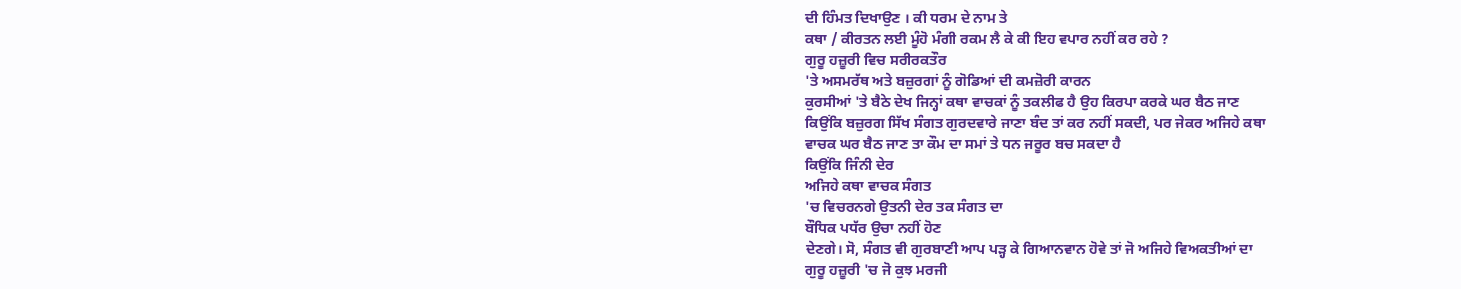ਦੀ ਹਿੰਮਤ ਦਿਖਾਉਣ । ਕੀ ਧਰਮ ਦੇ ਨਾਮ ਤੇ
ਕਥਾ / ਕੀਰਤਨ ਲਈ ਮੂੰਹੋ ਮੰਗੀ ਰਕਮ ਲੈ ਕੇ ਕੀ ਇਹ ਵਪਾਰ ਨਹੀਂ ਕਰ ਰਹੇ ?
ਗੁਰੂ ਹਜ਼ੂਰੀ ਵਿਚ ਸਰੀਰਕਤੌਰ
'ਤੇ ਅਸਮਰੱਥ ਅਤੇ ਬਜ਼ੁਰਗਾਂ ਨੂੰ ਗੋਡਿਆਂ ਦੀ ਕਮਜ਼ੋਰੀ ਕਾਰਨ
ਕੁਰਸੀਆਂ 'ਤੇ ਬੈਠੇ ਦੇਖ ਜਿਨ੍ਹਾਂ ਕਥਾ ਵਾਚਕਾਂ ਨੂੰ ਤਕਲੀਫ ਹੈ ਉਹ ਕਿਰਪਾ ਕਰਕੇ ਘਰ ਬੈਠ ਜਾਣ
ਕਿਉਂਕਿ ਬਜ਼ੁਰਗ ਸਿੱਖ ਸੰਗਤ ਗੁਰਦਵਾਰੇ ਜਾਣਾ ਬੰਦ ਤਾਂ ਕਰ ਨਹੀਂ ਸਕਦੀ, ਪਰ ਜੇਕਰ ਅਜਿਹੇ ਕਥਾ
ਵਾਚਕ ਘਰ ਬੈਠ ਜਾਣ ਤਾ ਕੌਮ ਦਾ ਸਮਾਂ ਤੇ ਧਨ ਜਰੂਰ ਬਚ ਸਕਦਾ ਹੈ
ਕਿਉਂਕਿ ਜਿੰਨੀ ਦੇਰ
ਅਜਿਹੇ ਕਥਾ ਵਾਚਕ ਸੰਗਤ
'ਚ ਵਿਚਰਨਗੇ ਉਤਨੀ ਦੇਰ ਤਕ ਸੰਗਤ ਦਾ
ਬੌਧਿਕ ਪਧੱਰ ਉਚਾ ਨਹੀਂ ਹੋਣ
ਦੇਣਗੇ। ਸੋ, ਸੰਗਤ ਵੀ ਗੁਰਬਾਣੀ ਆਪ ਪੜ੍ਹ ਕੇ ਗਿਆਨਵਾਨ ਹੋਵੇ ਤਾਂ ਜੋ ਅਜਿਹੇ ਵਿਅਕਤੀਆਂ ਦਾ
ਗੁਰੂ ਹਜ਼ੂਰੀ 'ਚ ਜੋ ਕੁਝ ਮਰਜੀ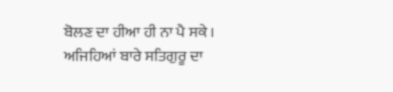ਬੋਲਣ ਦਾ ਹੀਆ ਹੀ ਨਾ ਪੈ ਸਕੇ ।
ਅਜਿਹਿਆਂ ਬਾਰੇ ਸਤਿਗੁਰੂ ਦਾ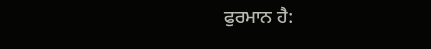ਫੁਰਮਾਨ ਹੈ: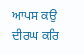ਆਪਸ ਕਉ ਦੀਰਘ ਕਰਿ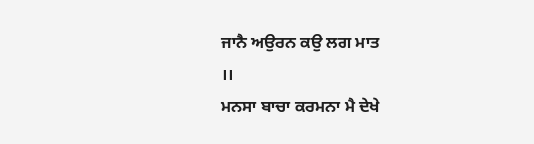ਜਾਨੈ ਅਉਰਨ ਕਉ ਲਗ ਮਾਤ
।।
ਮਨਸਾ ਬਾਚਾ ਕਰਮਨਾ ਮੈ ਦੇਖੇ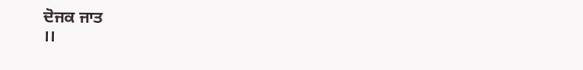ਦੋਜਕ ਜਾਤ
।।